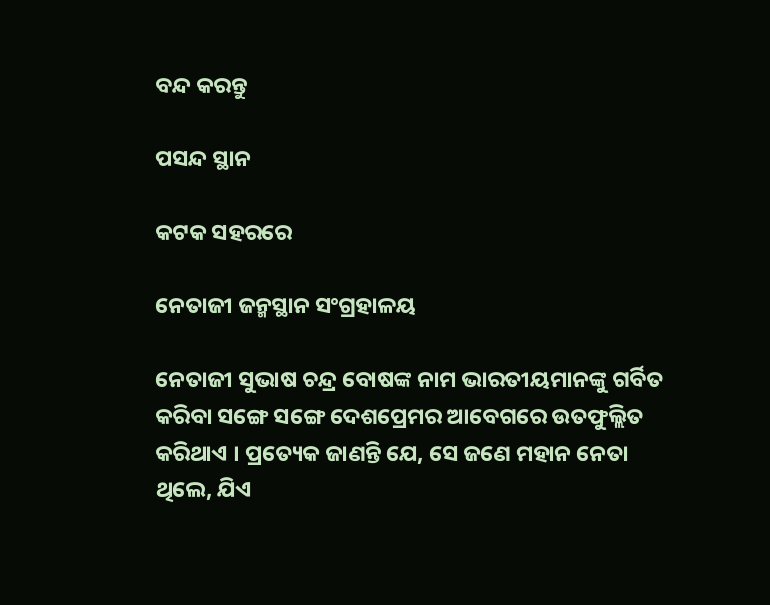ବନ୍ଦ କରନ୍ତୁ

ପସନ୍ଦ ସ୍ଥାନ

କଟକ ସହରରେ

ନେତାଜୀ ଜନ୍ମସ୍ଥାନ ସଂଗ୍ରହାଳୟ

ନେତାଜୀ ସୁଭାଷ ଚନ୍ଦ୍ର ବୋଷଙ୍କ ନାମ ଭାରତୀୟମାନଙ୍କୁ ଗର୍ବିତ କରିବା ସଙ୍ଗେ ସଙ୍ଗେ ଦେଶପ୍ରେମର ଆବେଗରେ ଉତଫୁଲ୍ଲିତ କରିଥାଏ । ପ୍ରତ୍ୟେକ ଜାଣନ୍ତି ଯେ, ସେ ଜଣେ ମହାନ ନେତା ଥିଲେ, ଯିଏ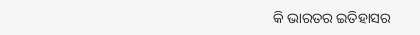କି ଭାରତର ଇତିହାସର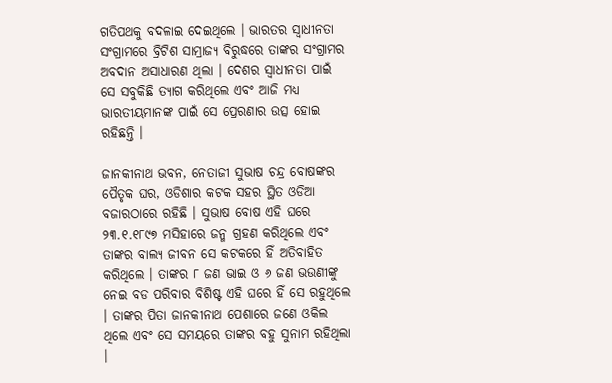ଗତିପଥକୁ ବଦଳାଇ ଦେଇଥିଲେ । ଭାରତର ସ୍ଵାଧୀନତା ସଂଗ୍ରାମରେ ବ୍ରିଟିଶ ସାମ୍ରାଜ୍ୟ ବିରୁଦ୍ଧରେ ତାଙ୍କର ସଂଗ୍ରାମର ଅବଦାନ ଅସାଧାରଣ ଥିଲା । ଦେଶର ସ୍ଵାଧୀନତା ପାଇଁ ସେ ସବୁକିଛି ତ୍ୟାଗ କରିଥିଲେ ଏବଂ ଆଜି ମଧ୍ୟ ଭାରତୀୟମାନଙ୍କ ପାଇଁ ସେ ପ୍ରେରଣାର ଉତ୍ସ ହୋଇ ରହିଛନ୍ତି ।

ଜାନକୀନାଥ ଭବନ, ନେତାଜୀ ସୁଭାଷ ଚନ୍ଦ୍ର ବୋଷଙ୍କର ପୈତୃକ ଘର, ଓଡିଶାର କଟକ ସହର ସ୍ଥିତ ଓଡିଆ ବଜାରଠାରେ ରହିଛି । ସୁଭାଷ ବୋଷ ଏହି ଘରେ ୨୩.୧.୧୮୯୭ ମସିହାରେ ଜନ୍ମ ଗ୍ରହଣ କରିଥିଲେ ଏବଂ ତାଙ୍କର ବାଲ୍ୟ ଜୀବନ ସେ କଟକରେ ହିଁ ଅତିବାହିତ କରିଥିଲେ । ତାଙ୍କର ୮ ଜଣ ଭାଇ ଓ ୬ ଜଣ ଭଉଣୀଙ୍କୁ ନେଇ ବଡ ପରିବାର ବିଶିଷ୍ଟ ଏହି ଘରେ ହିଁ ସେ ରହୁଥିଲେ । ତାଙ୍କର ପିତା ଜାନକୀନାଥ ପେଶାରେ ଜଣେ ଓକିଲ ଥିଲେ ଏବଂ ସେ ସମୟରେ ତାଙ୍କର ବହୁ ସୁନାମ ରହିଥିଲା ।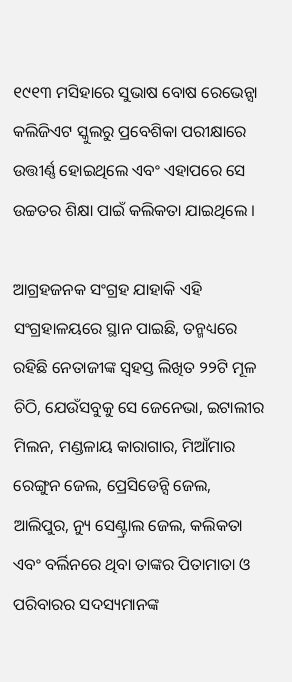୧୯୧୩ ମସିହାରେ ସୁଭାଷ ବୋଷ ରେଭେନ୍ସା କଲିଜିଏଟ ସ୍କୁଲରୁ ପ୍ରବେଶିକା ପରୀକ୍ଷାରେ ଉତ୍ତୀର୍ଣ୍ଣ ହୋଇଥିଲେ ଏବଂ ଏହାପରେ ସେ ଉଚ୍ଚତର ଶିକ୍ଷା ପାଇଁ କଲିକତା ଯାଇଥିଲେ ।

ଆଗ୍ରହଜନକ ସଂଗ୍ରହ ଯାହାକି ଏହି ସଂଗ୍ରହାଳୟରେ ସ୍ଥାନ ପାଇଛି, ତନ୍ମଧ୍ୟରେ ରହିଛି ନେତାଜୀଙ୍କ ସ୍ଵହସ୍ତ ଲିଖିତ ୨୨ଟି ମୂଳ ଚିଠି, ଯେଉଁସବୁକୁ ସେ ଜେନେଭା, ଇଟାଲୀର ମିଲନ, ମଣ୍ଡଳାୟ କାରାଗାର, ମିଆଁମାର ରେଙ୍ଗୁନ ଜେଲ, ପ୍ରେସିଡେନ୍ସି ଜେଲ, ଆଲିପୁର, ନ୍ୟୁ ସେଣ୍ଟ୍ରାଲ ଜେଲ, କଲିକତା ଏବଂ ବର୍ଲିନରେ ଥିବା ତାଙ୍କର ପିତାମାତା ଓ ପରିବାରର ସଦସ୍ୟମାନଙ୍କ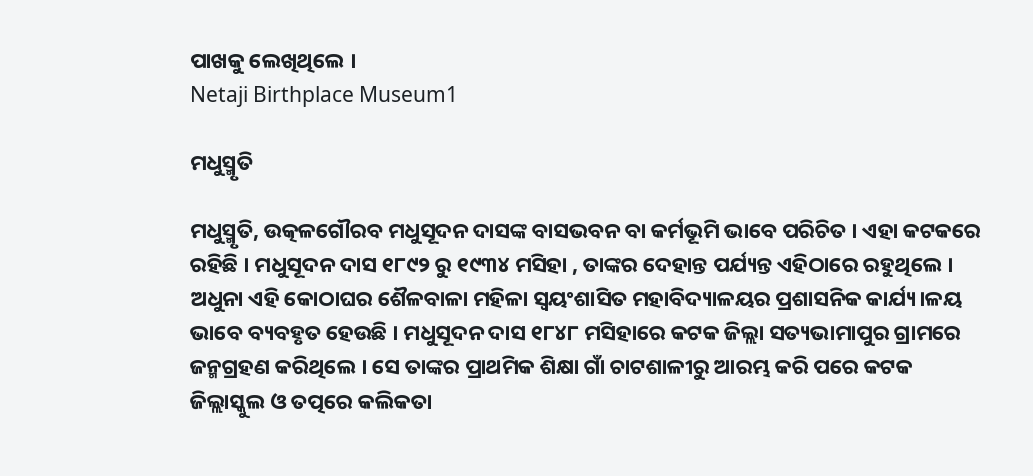ପାଖକୁ ଲେଖିଥିଲେ ।
Netaji Birthplace Museum1

ମଧୁସ୍ମୃତି

ମଧୁସ୍ମୃତି, ଉତ୍କଳଗୌରବ ମଧୁସୂଦନ ଦାସଙ୍କ ବାସଭବନ ବା କର୍ମଭୂମି ଭାବେ ପରିଚିତ । ଏହା କଟକରେ ରହିଛି । ମଧୁସୂଦନ ଦାସ ୧୮୯୨ ରୁ ୧୯୩୪ ମସିହା , ତାଙ୍କର ଦେହାନ୍ତ ପର୍ଯ୍ୟନ୍ତ ଏହିଠାରେ ରହୁଥିଲେ । ଅଧୁନା ଏହି କୋଠାଘର ଶୈଳବାଳା ମହିଳା ସ୍ଵୟଂଶାସିତ ମହାବିଦ୍ୟାଳୟର ପ୍ରଶାସନିକ କାର୍ଯ୍ୟ।ଳୟ ଭାବେ ବ୍ୟବହୃତ ହେଉଛି । ମଧୁସୂଦନ ଦାସ ୧୮୪୮ ମସିହାରେ କଟକ ଜିଲ୍ଲା ସତ୍ୟଭାମାପୁର ଗ୍ରାମରେ ଜନ୍ମଗ୍ରହଣ କରିଥିଲେ । ସେ ତାଙ୍କର ପ୍ରାଥମିକ ଶିକ୍ଷା ଗାଁ ଚାଟଶାଳୀରୁ ଆରମ୍ଭ କରି ପରେ କଟକ ଜିଲ୍ଲାସ୍କୁଲ ଓ ତତ୍ପରେ କଲିକତା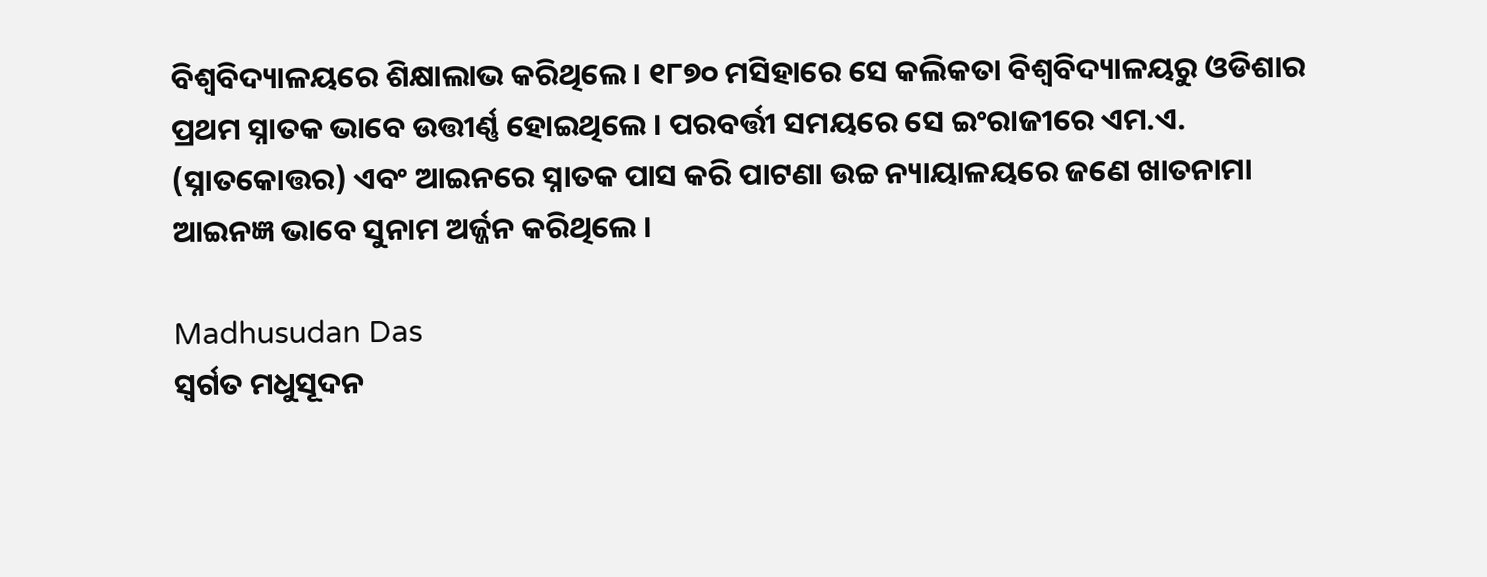ବିଶ୍ୱବିଦ୍ୟାଳୟରେ ଶିକ୍ଷାଲାଭ କରିଥିଲେ । ୧୮୭୦ ମସିହାରେ ସେ କଲିକତା ବିଶ୍ୱବିଦ୍ୟାଳୟରୁ ଓଡିଶାର ପ୍ରଥମ ସ୍ନାତକ ଭାବେ ଉତ୍ତୀର୍ଣ୍ଣ ହୋଇଥିଲେ । ପରବର୍ତ୍ତୀ ସମୟରେ ସେ ଇଂରାଜୀରେ ଏମ.ଏ. (ସ୍ନାତକୋତ୍ତର) ଏବଂ ଆଇନରେ ସ୍ନାତକ ପାସ କରି ପାଟଣା ଉଚ୍ଚ ନ୍ୟାୟାଳୟରେ ଜଣେ ଖାତନାମା ଆଇନଜ୍ଞ ଭାବେ ସୁନାମ ଅର୍ଜ୍ଜନ କରିଥିଲେ ।

Madhusudan Das
ସ୍ଵର୍ଗତ ମଧୁସୂଦନ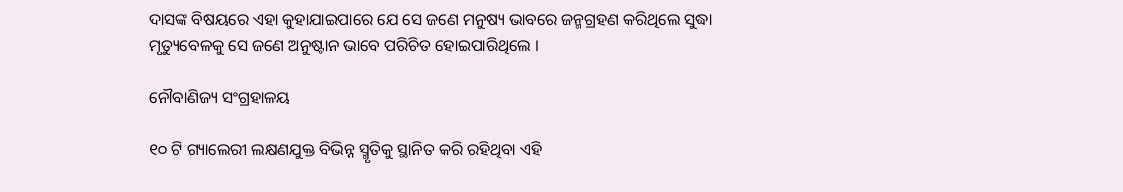ଦାସଙ୍କ ବିଷୟରେ ଏହା କୁହାଯାଇପାରେ ଯେ ସେ ଜଣେ ମନୁଷ୍ୟ ଭାବରେ ଜନ୍ମଗ୍ରହଣ କରିଥିଲେ ସୁଦ୍ଧା ମୃତ୍ୟୁବେଳକୁ ସେ ଜଣେ ଅନୁଷ୍ଟାନ ଭାବେ ପରିଚିତ ହୋଇପାରିଥିଲେ ।

ନୌବାଣିଜ୍ୟ ସଂଗ୍ରହାଳୟ

୧୦ ଟି ଗ୍ୟାଲେରୀ ଲକ୍ଷଣଯୁକ୍ତ ବିଭିନ୍ନ ସ୍ମୃତିକୁ ସ୍ଥାନିତ କରି ରହିଥିବା ଏହି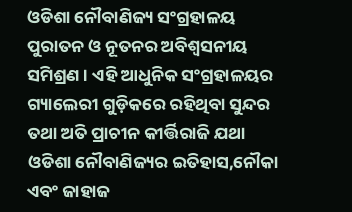ଓଡିଶା ନୌବାଣିଜ୍ୟ ସଂଗ୍ରହାଳୟ ପୁରାତନ ଓ ନୂତନର ଅବିଶ୍ଵସନୀୟ ସମିଶ୍ରଣ । ଏହି ଆଧୁନିକ ସଂଗ୍ରହାଳୟର ଗ୍ୟାଲେରୀ ଗୁଡ଼ିକରେ ରହିଥିବା ସୁନ୍ଦର ତଥା ଅତି ପ୍ରାଚୀନ କୀର୍ତ୍ତିରାଜି ଯଥା ଓଡିଶା ନୌବାଣିଜ୍ୟର ଇତିହାସ,ନୌକା ଏବଂ ଜାହାଜ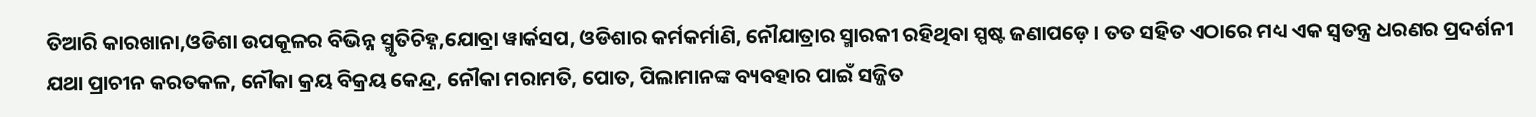ତିଆରି କାରଖାନା,ଓଡିଶା ଉପକୂଳର ବିଭିନ୍ନ ସ୍ମୃତିଚିହ୍ନ,ଯୋବ୍ରା ୱାର୍କସପ, ଓଡିଶାର କର୍ମକର୍ମାଣି, ନୌଯାତ୍ରାର ସ୍ମାରକୀ ରହିଥିବା ସ୍ପଷ୍ଟ ଜଣାପଡ଼େ । ତତ ସହିତ ଏଠାରେ ମଧ୍ୟ ଏକ ସ୍ଵତନ୍ତ୍ର ଧରଣର ପ୍ରଦର୍ଶନୀ ଯଥା ପ୍ରାଚୀନ କରତକଳ, ନୌକା କ୍ରୟ ବିକ୍ରୟ କେନ୍ଦ୍ର, ନୌକା ମରାମତି, ପୋତ, ପିଲାମାନଙ୍କ ବ୍ୟବହାର ପାଇଁ ସଜ୍ଜିତ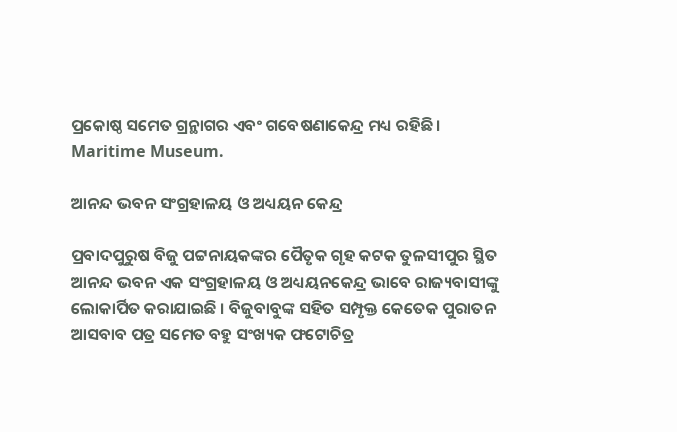ପ୍ରକୋଷ୍ଠ ସମେତ ଗ୍ରନ୍ଥାଗର ଏବଂ ଗବେଷଣାକେନ୍ଦ୍ର ମଧ୍ୟ ରହିଛି ।
Maritime Museum.

ଆନନ୍ଦ ଭବନ ସଂଗ୍ରହାଳୟ ଓ ଅଧ୍ୟୟନ କେନ୍ଦ୍ର

ପ୍ରବାଦପୁରୁଷ ବିଜୁ ପଟ୍ଟନାୟକଙ୍କର ପୈତୃକ ଗୃହ କଟକ ତୁଳସୀପୁର ସ୍ଥିତ ଆନନ୍ଦ ଭବନ ଏକ ସଂଗ୍ରହାଳୟ ଓ ଅଧ୍ୟୟନକେନ୍ଦ୍ର ଭାବେ ରାଜ୍ୟବାସୀଙ୍କୁ ଲୋକାର୍ପିତ କରାଯାଇଛି । ବିଜୁବାବୁଙ୍କ ସହିତ ସମ୍ପୃକ୍ତ କେତେକ ପୁରାତନ ଆସବାବ ପତ୍ର ସମେତ ବହୁ ସଂଖ୍ୟକ ଫଟୋଚିତ୍ର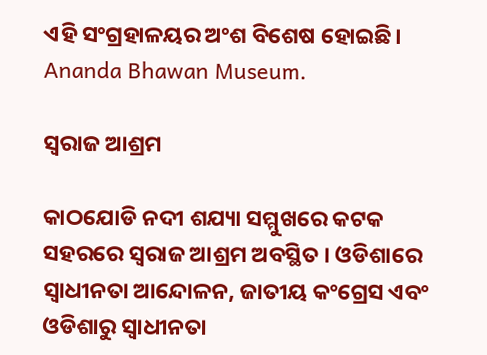ଏହି ସଂଗ୍ରହାଳୟର ଅଂଶ ବିଶେଷ ହୋଇଛି।
Ananda Bhawan Museum.

ସ୍ଵରାଜ ଆଶ୍ରମ

କାଠଯୋଡି ନଦୀ ଶଯ୍ୟା ସମ୍ମୁଖରେ କଟକ ସହରରେ ସ୍ଵରାଜ ଆଶ୍ରମ ଅବସ୍ଥିତ । ଓଡିଶାରେ ସ୍ଵାଧୀନତା ଆନ୍ଦୋଳନ, ଜାତୀୟ କଂଗ୍ରେସ ଏବଂ ଓଡିଶାରୁ ସ୍ଵାଧୀନତା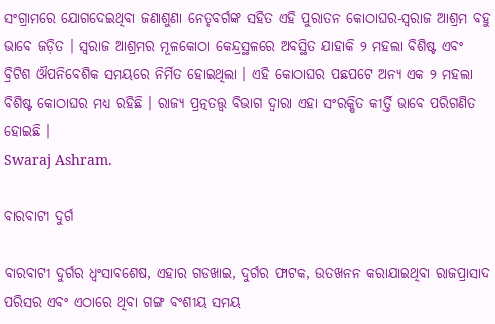ସଂଗ୍ରାମରେ ଯୋଗଦେଇଥିବା ଜଣାଶୁଣା ନେତୃବର୍ଗଙ୍କ ସହିତ ଏହି ପୁରାତନ କୋଠାଘର-ସ୍ଵରାଜ ଆଶ୍ରମ ବହୁ ଭାବେ ଜଡ଼ିତ । ସ୍ଵରାଜ ଆଶ୍ରମର ମୂଳକୋଠା କେନ୍ଦ୍ରସ୍ଥଳରେ ଅବସ୍ଥିତ ଯାହାକି ୨ ମହଲା ବିଶିଷ୍ଟ ଏବଂ ବ୍ରିଟିଶ ଔପନିବେଶିକ ସମୟରେ ନିର୍ମିତ ହୋଇଥିଲା । ଏହି କୋଠାଘର ପଛପଟେ ଅନ୍ୟ ଏକ ୨ ମହଲା ବିଶିଷ୍ଟ କୋଠାଘର ମଧ୍ୟ ରହିଛି । ରାଜ୍ୟ ପ୍ରତ୍ନତତ୍ତ୍ଵ ବିଭାଗ ଦ୍ଵାରା ଏହା ସଂରକ୍ଷିତ କୀର୍ତ୍ତି ଭାବେ ପରିଗଣିତ ହୋଇଛି ।
Swaraj Ashram.

ବାରବାଟୀ ଦୁର୍ଗ

ବାରବାଟୀ ଦୁର୍ଗର ଧ୍ଵଂସାବଶେଷ, ଏହାର ଗଡଖାଇ, ଦୁର୍ଗର ଫାଟକ, ଉତଖନନ କରାଯାଇଥିବା ରାଜପ୍ରାସାଦ ପରିସର ଏବଂ ଏଠାରେ ଥିବା ଗଙ୍ଗ ବଂଶୀୟ ସମୟ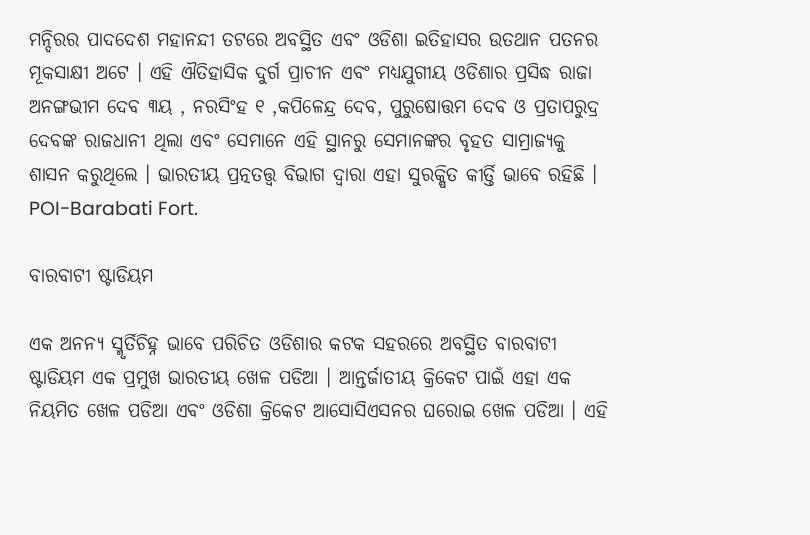ମନ୍ଦିରର ପାଦଦେଶ ମହାନନ୍ଦୀ ତଟରେ ଅବସ୍ଥିତ ଏବଂ ଓଡିଶା ଇତିହାସର ଉତଥାନ ପତନର ମୂକସାକ୍ଷୀ ଅଟେ । ଏହି ଐତିହାସିକ ଦୁର୍ଗ ପ୍ରାଚୀନ ଏବଂ ମଧ୍ୟଯୁଗୀୟ ଓଡିଶାର ପ୍ରସିଦ୍ଧ ରାଜା ଅନଙ୍ଗଭୀମ ଦେବ ୩ୟ , ନରସିଂହ ୧ ,କପିଳେନ୍ଦ୍ର ଦେବ, ପୁରୁଷୋତ୍ତମ ଦେବ ଓ ପ୍ରତାପରୁଦ୍ର ଦେବଙ୍କ ରାଜଧାନୀ ଥିଲା ଏବଂ ସେମାନେ ଏହି ସ୍ଥାନରୁ ସେମାନଙ୍କର ବୃହତ ସାମ୍ରାଜ୍ୟକୁ ଶାସନ କରୁଥିଲେ । ଭାରତୀୟ ପ୍ରତ୍ନତତ୍ତ୍ଵ ବିଭାଗ ଦ୍ଵାରା ଏହା ସୁରକ୍ଷିତ କୀର୍ତ୍ତି ଭାବେ ରହିଛି ।
POI-Barabati Fort.

ବାରବାଟୀ ଷ୍ଟାଡିୟମ

ଏକ ଅନନ୍ୟ ସ୍ମୃର୍ତିଚିହ୍ନ ଭାବେ ପରିଚିତ ଓଡିଶାର କଟକ ସହରରେ ଅବସ୍ଥିତ ବାରବାଟୀ ଷ୍ଟାଡିୟମ ଏକ ପ୍ରମୁଖ ଭାରତୀୟ ଖେଳ ପଡିଆ । ଆନ୍ତର୍ଜାତୀୟ କ୍ରିକେଟ ପାଇଁ ଏହା ଏକ ନିୟମିତ ଖେଳ ପଡିଆ ଏବଂ ଓଡିଶା କ୍ରିକେଟ ଆସୋସିଏସନର ଘରୋଇ ଖେଳ ପଡିଆ । ଏହି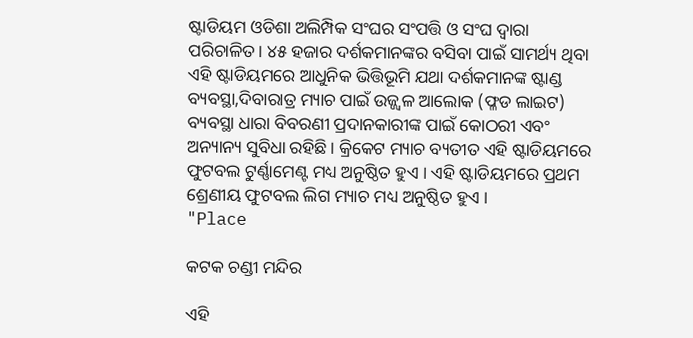ଷ୍ଟାଡିୟମ ଓଡିଶା ଅଲିମ୍ପିକ ସଂଘର ସଂପତ୍ତି ଓ ସଂଘ ଦ୍ଵାରା ପରିଚାଳିତ। ୪୫ ହଜାର ଦର୍ଶକମାନଙ୍କର ବସିବା ପାଇଁ ସାମର୍ଥ୍ୟ ଥିବା ଏହି ଷ୍ଟାଡିୟମରେ ଆଧୁନିକ ଭିତ୍ତିଭୂମି ଯଥା ଦର୍ଶକମାନଙ୍କ ଷ୍ଟାଣ୍ଡ ବ୍ୟବସ୍ଥା,ଦିବାରାତ୍ର ମ୍ୟାଚ ପାଇଁ ଉଜ୍ଜ୍ଵଳ ଆଲୋକ (ଫ୍ଳଡ ଲାଇଟ) ବ୍ୟବସ୍ଥା ଧାରା ବିବରଣୀ ପ୍ରଦାନକାରୀଙ୍କ ପାଇଁ କୋଠରୀ ଏବଂ ଅନ୍ୟାନ୍ୟ ସୁବିଧା ରହିଛି। କ୍ରିକେଟ ମ୍ୟାଚ ବ୍ୟତୀତ ଏହି ଷ୍ଟାଡିୟମରେ ଫୁଟବଲ ଟୁର୍ଣ୍ଣାମେଣ୍ଟ ମଧ୍ୟ ଅନୁଷ୍ଠିତ ହୁଏ । ଏହି ଷ୍ଟାଡିୟମରେ ପ୍ରଥମ ଶ୍ରେଣୀୟ ଫୁଟବଲ ଲିଗ ମ୍ୟାଚ ମଧ୍ୟ ଅନୁଷ୍ଠିତ ହୁଏ ।
"Place

କଟକ ଚଣ୍ଡୀ ମନ୍ଦିର

ଏହି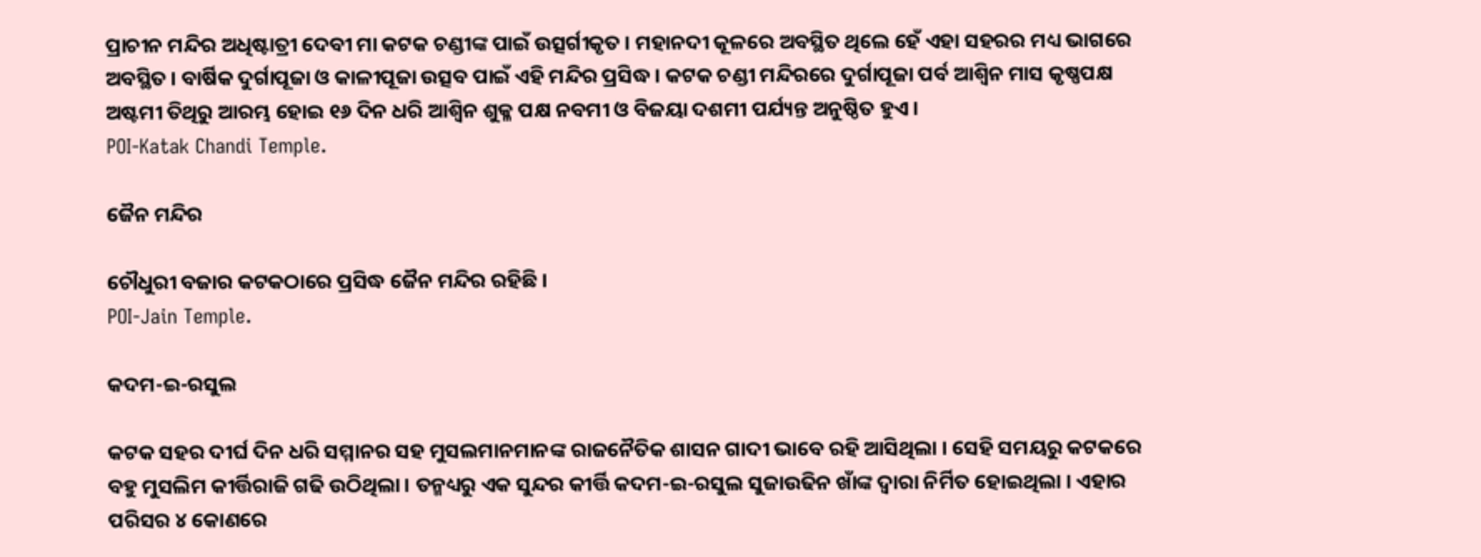ପ୍ରାଚୀନ ମନ୍ଦିର ଅଧିଷ୍ଟାତ୍ରୀ ଦେବୀ ମା କଟକ ଚଣ୍ଡୀଙ୍କ ପାଇଁ ଉତ୍ସର୍ଗୀକୃତ । ମହାନଦୀ କୂଳରେ ଅବସ୍ଥିତ ଥିଲେ ହେଁ ଏହା ସହରର ମଧ୍ୟ ଭାଗରେ ଅବସ୍ଥିତ । ବାର୍ଷିକ ଦୁର୍ଗାପୂଜା ଓ କାଳୀପୂଜା ଉତ୍ସବ ପାଇଁ ଏହି ମନ୍ଦିର ପ୍ରସିଦ୍ଧ । କଟକ ଚଣ୍ଡୀ ମନ୍ଦିରରେ ଦୁର୍ଗାପୂଜା ପର୍ବ ଆଶ୍ୱିନ ମାସ କୃଷ୍ଣପକ୍ଷ ଅଷ୍ଟମୀ ତିଥିରୁ ଆରମ୍ଭ ହୋଇ ୧୬ ଦିନ ଧରି ଆଶ୍ଵିନ ଶୁକ୍ଳ ପକ୍ଷ ନବମୀ ଓ ବିଜୟା ଦଶମୀ ପର୍ଯ୍ୟନ୍ତ ଅନୁଷ୍ଠିତ ହୁଏ ।
POI-Katak Chandi Temple.

ଜୈନ ମନ୍ଦିର

ଚୌଧୁରୀ ବଜାର କଟକଠାରେ ପ୍ରସିଦ୍ଧ ଜୈନ ମନ୍ଦିର ରହିଛି ।
POI-Jain Temple.

କଦମ-ଇ-ରସୁଲ

କଟକ ସହର ଦୀର୍ଘ ଦିନ ଧରି ସମ୍ମାନର ସହ ମୁସଲମାନମାନଙ୍କ ରାଜନୈତିକ ଶାସନ ଗାଦୀ ଭାବେ ରହି ଆସିଥିଲା । ସେହି ସମୟରୁ କଟକରେ ବହୁ ମୁସଲିମ କୀର୍ତ୍ତିରାଜି ଗଢି ଉଠିଥିଲା । ତନ୍ମଧ୍ୟରୁ ଏକ ସୁନ୍ଦର କୀର୍ତ୍ତି କଦମ-ଇ-ରସୁଲ ସୁଜାଉଢିନ ଖାଁଙ୍କ ଦ୍ଵାରା ନିର୍ମିତ ହୋଇଥିଲା । ଏହାର ପରିସର ୪ କୋଣରେ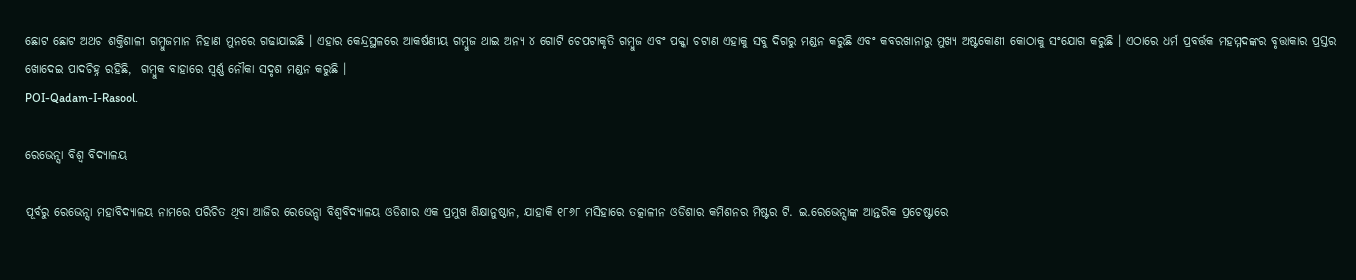ଛୋଟ ଛୋଟ ଅଥଚ ଶକ୍ତିଶାଳୀ ଗମ୍ବୁଜମାନ ନିହାଣ ମୁନରେ ଗଢାଯାଇଛି । ଏହାର କେନ୍ଦ୍ରସ୍ଥଳରେ ଆକର୍ଷଣୀୟ ଗମ୍ବୁଜ ଥାଇ ଅନ୍ୟ ୪ ଗୋଟି ଚେପଟାକୃତି ଗମ୍ବୁଜ ଏବଂ ପକ୍କା ଚଟାଣ ଏହାକୁ ସବୁ ଦିଗରୁ ମଣ୍ଡନ କରୁଛି ଏବଂ କବରଖାନାରୁ ମୁଖ୍ୟ ଅଷ୍ଟକୋଣୀ କୋଠାକୁ ସଂଯୋଗ କରୁଛି । ଏଠାରେ ଧର୍ମ ପ୍ରବର୍ତ୍ତକ ମହମ୍ମଦଙ୍କର ବୃତ୍ତାକାର ପ୍ରସ୍ତର ଖୋଦେଇ ପାଦଚିହ୍ନ ରହିଛି,  ଗମ୍ବୁକ ବାହାରେ ସ୍ଵର୍ଣ୍ଣ ନୌକା ସଦୃଶ ମଣ୍ଡନ କରୁଛି ।
POI-Qadam-I-Rasool.

ରେଭେନ୍ସା ବିଶ୍ଵ ବିଦ୍ୟାଳୟ

ପୂର୍ବରୁ ରେଭେନ୍ସା ମହାବିଦ୍ୟାଳୟ ନାମରେ ପରିଚିତ ଥିବା ଆଜିର ରେଭେନ୍ସା ବିଶ୍ଵବିଦ୍ୟାଳୟ ଓଡିଶାର ଏକ ପ୍ରମୁଖ ଶିକ୍ଷାନୁଷ୍ଠାନ, ଯାହାକି ୧୮୬୮ ମସିହାରେ ତତ୍କାଳୀନ ଓଡିଶାର କମିଶନର ମିଷ୍ଟର ଟି. ଇ.ରେଭେନ୍ସାଙ୍କ ଆନ୍ତରିକ ପ୍ରଚେଷ୍ଟାରେ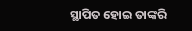ସ୍ଥାପିତ ହୋଇ ତାଙ୍କରି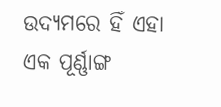ଉଦ୍ୟମରେ ହିଁ ଏହା ଏକ ପୂର୍ଣ୍ଣାଙ୍ଗ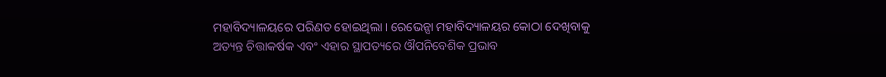ମହାବିଦ୍ୟାଳୟରେ ପରିଣତ ହୋଇଥିଲା । ରେଭେନ୍ସା ମହାବିଦ୍ୟାଳୟର କୋଠା ଦେଖିବାକୁ ଅତ୍ୟନ୍ତ ଚିତ୍ତାକର୍ଷକ ଏବଂ ଏହାର ସ୍ଥାପତ୍ୟରେ ଔପନିବେଶିକ ପ୍ରଭାବ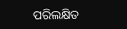ପରିଲକ୍ଷିତ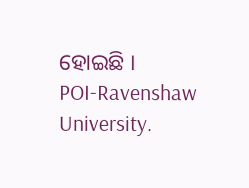ହୋଇଛି ।
POI-Ravenshaw University.